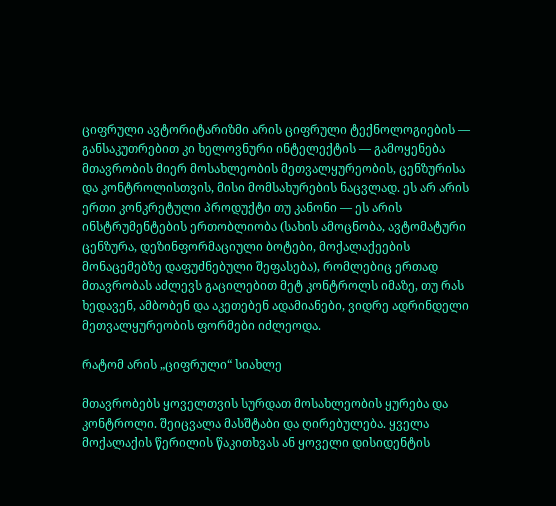ციფრული ავტორიტარიზმი არის ციფრული ტექნოლოგიების — განსაკუთრებით კი ხელოვნური ინტელექტის — გამოყენება მთავრობის მიერ მოსახლეობის მეთვალყურეობის, ცენზურისა და კონტროლისთვის, მისი მომსახურების ნაცვლად. ეს არ არის ერთი კონკრეტული პროდუქტი თუ კანონი — ეს არის ინსტრუმენტების ერთობლიობა (სახის ამოცნობა, ავტომატური ცენზურა, დეზინფორმაციული ბოტები, მოქალაქეების მონაცემებზე დაფუძნებული შეფასება), რომლებიც ერთად მთავრობას აძლევს გაცილებით მეტ კონტროლს იმაზე, თუ რას ხედავენ, ამბობენ და აკეთებენ ადამიანები, ვიდრე ადრინდელი მეთვალყურეობის ფორმები იძლეოდა.

რატომ არის „ციფრული“ სიახლე

მთავრობებს ყოველთვის სურდათ მოსახლეობის ყურება და კონტროლი. შეიცვალა მასშტაბი და ღირებულება. ყველა მოქალაქის წერილის წაკითხვას ან ყოველი დისიდენტის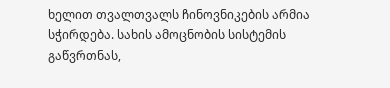ხელით თვალთვალს ჩინოვნიკების არმია სჭირდება. სახის ამოცნობის სისტემის გაწვრთნას,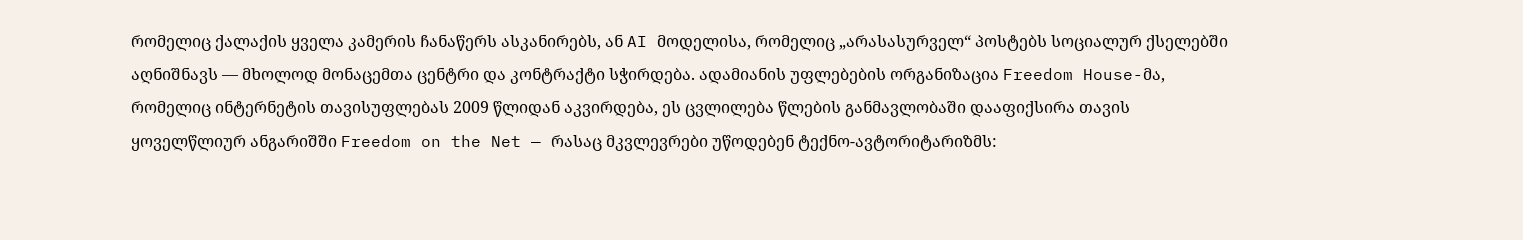რომელიც ქალაქის ყველა კამერის ჩანაწერს ასკანირებს, ან AI მოდელისა, რომელიც „არასასურველ“ პოსტებს სოციალურ ქსელებში აღნიშნავს — მხოლოდ მონაცემთა ცენტრი და კონტრაქტი სჭირდება. ადამიანის უფლებების ორგანიზაცია Freedom House-მა, რომელიც ინტერნეტის თავისუფლებას 2009 წლიდან აკვირდება, ეს ცვლილება წლების განმავლობაში დააფიქსირა თავის ყოველწლიურ ანგარიშში Freedom on the Net — რასაც მკვლევრები უწოდებენ ტექნო-ავტორიტარიზმს: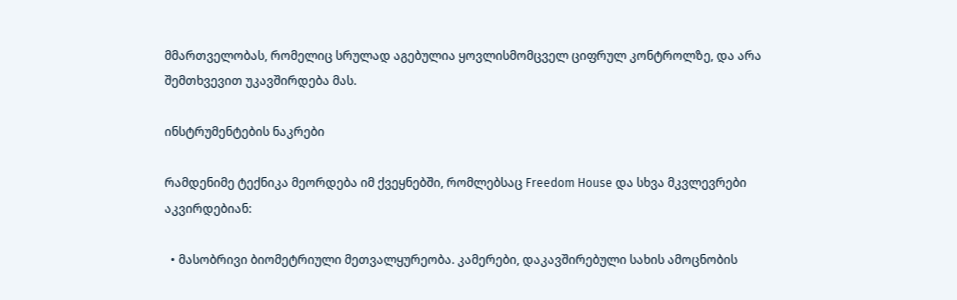მმართველობას, რომელიც სრულად აგებულია ყოვლისმომცველ ციფრულ კონტროლზე, და არა შემთხვევით უკავშირდება მას.

ინსტრუმენტების ნაკრები

რამდენიმე ტექნიკა მეორდება იმ ქვეყნებში, რომლებსაც Freedom House და სხვა მკვლევრები აკვირდებიან:

  • მასობრივი ბიომეტრიული მეთვალყურეობა. კამერები, დაკავშირებული სახის ამოცნობის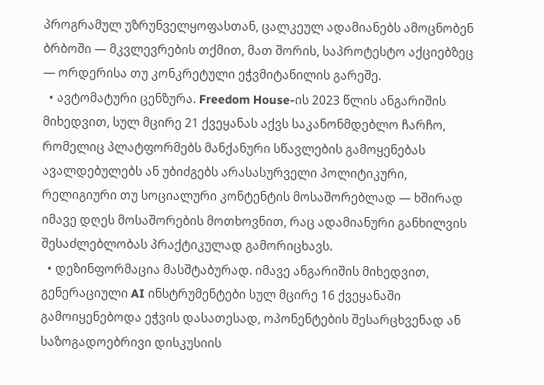პროგრამულ უზრუნველყოფასთან, ცალკეულ ადამიანებს ამოცნობენ ბრბოში — მკვლევრების თქმით, მათ შორის, საპროტესტო აქციებზეც — ორდერისა თუ კონკრეტული ეჭვმიტანილის გარეშე.
  • ავტომატური ცენზურა. Freedom House-ის 2023 წლის ანგარიშის მიხედვით, სულ მცირე 21 ქვეყანას აქვს საკანონმდებლო ჩარჩო, რომელიც პლატფორმებს მანქანური სწავლების გამოყენებას ავალდებულებს ან უბიძგებს არასასურველი პოლიტიკური, რელიგიური თუ სოციალური კონტენტის მოსაშორებლად — ხშირად იმავე დღეს მოსაშორების მოთხოვნით, რაც ადამიანური განხილვის შესაძლებლობას პრაქტიკულად გამორიცხავს.
  • დეზინფორმაცია მასშტაბურად. იმავე ანგარიშის მიხედვით, გენერაციული AI ინსტრუმენტები სულ მცირე 16 ქვეყანაში გამოიყენებოდა ეჭვის დასათესად, ოპონენტების შესარცხვენად ან საზოგადოებრივი დისკუსიის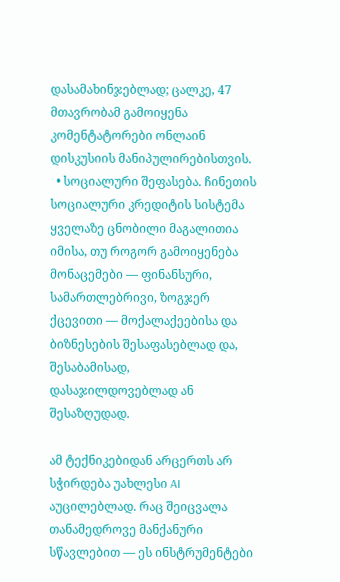დასამახინჯებლად; ცალკე, 47 მთავრობამ გამოიყენა კომენტატორები ონლაინ დისკუსიის მანიპულირებისთვის.
  • სოციალური შეფასება. ჩინეთის სოციალური კრედიტის სისტემა ყველაზე ცნობილი მაგალითია იმისა, თუ როგორ გამოიყენება მონაცემები — ფინანსური, სამართლებრივი, ზოგჯერ ქცევითი — მოქალაქეებისა და ბიზნესების შესაფასებლად და, შესაბამისად, დასაჯილდოვებლად ან შესაზღუდად.

ამ ტექნიკებიდან არცერთს არ სჭირდება უახლესი AI აუცილებლად. რაც შეიცვალა თანამედროვე მანქანური სწავლებით — ეს ინსტრუმენტები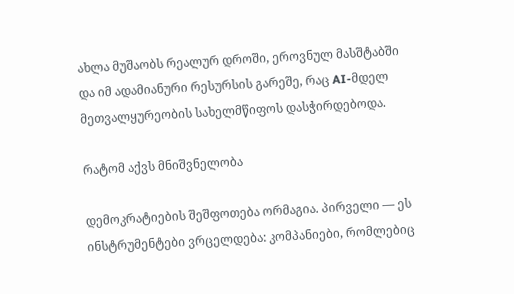ახლა მუშაობს რეალურ დროში, ეროვნულ მასშტაბში და იმ ადამიანური რესურსის გარეშე, რაც AI-მდელ მეთვალყურეობის სახელმწიფოს დასჭირდებოდა.

რატომ აქვს მნიშვნელობა

დემოკრატიების შეშფოთება ორმაგია. პირველი — ეს ინსტრუმენტები ვრცელდება: კომპანიები, რომლებიც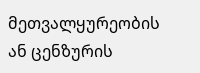მეთვალყურეობის ან ცენზურის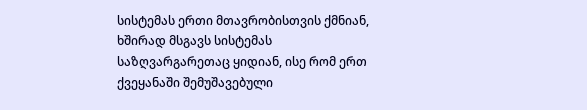სისტემას ერთი მთავრობისთვის ქმნიან, ხშირად მსგავს სისტემას საზღვარგარეთაც ყიდიან, ისე რომ ერთ ქვეყანაში შემუშავებული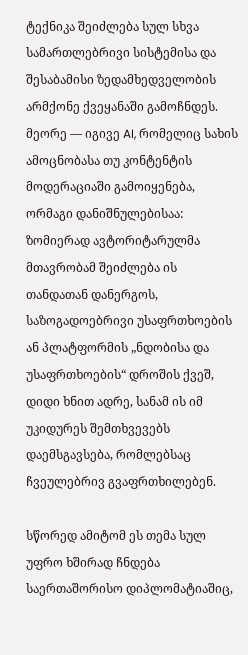ტექნიკა შეიძლება სულ სხვა სამართლებრივი სისტემისა და შესაბამისი ზედამხედველობის არმქონე ქვეყანაში გამოჩნდეს. მეორე — იგივე AI, რომელიც სახის ამოცნობასა თუ კონტენტის მოდერაციაში გამოიყენება, ორმაგი დანიშნულებისაა: ზომიერად ავტორიტარულმა მთავრობამ შეიძლება ის თანდათან დანერგოს, საზოგადოებრივი უსაფრთხოების ან პლატფორმის „ნდობისა და უსაფრთხოების“ დროშის ქვეშ, დიდი ხნით ადრე, სანამ ის იმ უკიდურეს შემთხვევებს დაემსგავსება, რომლებსაც ჩვეულებრივ გვაფრთხილებენ.

სწორედ ამიტომ ეს თემა სულ უფრო ხშირად ჩნდება საერთაშორისო დიპლომატიაშიც,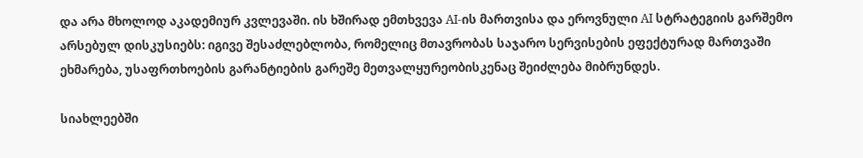და არა მხოლოდ აკადემიურ კვლევაში. ის ხშირად ემთხვევა AI-ის მართვისა და ეროვნული AI სტრატეგიის გარშემო არსებულ დისკუსიებს: იგივე შესაძლებლობა, რომელიც მთავრობას საჯარო სერვისების ეფექტურად მართვაში ეხმარება, უსაფრთხოების გარანტიების გარეშე მეთვალყურეობისკენაც შეიძლება მიბრუნდეს.

სიახლეებში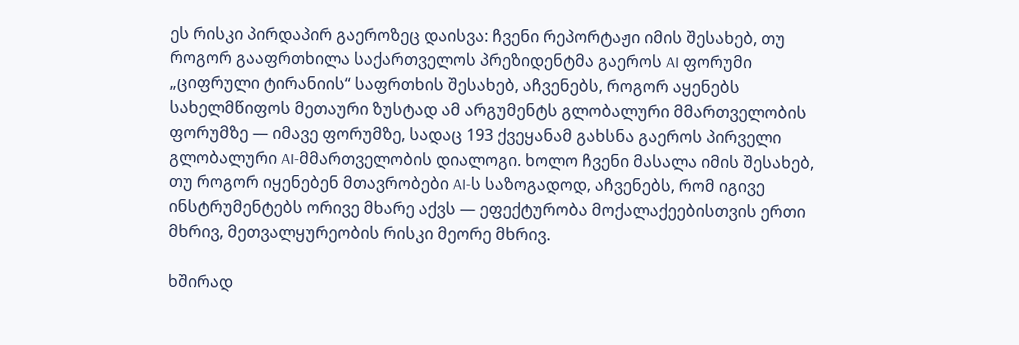ეს რისკი პირდაპირ გაეროზეც დაისვა: ჩვენი რეპორტაჟი იმის შესახებ, თუ როგორ გააფრთხილა საქართველოს პრეზიდენტმა გაეროს AI ფორუმი „ციფრული ტირანიის“ საფრთხის შესახებ, აჩვენებს, როგორ აყენებს სახელმწიფოს მეთაური ზუსტად ამ არგუმენტს გლობალური მმართველობის ფორუმზე — იმავე ფორუმზე, სადაც 193 ქვეყანამ გახსნა გაეროს პირველი გლობალური AI-მმართველობის დიალოგი. ხოლო ჩვენი მასალა იმის შესახებ, თუ როგორ იყენებენ მთავრობები AI-ს საზოგადოდ, აჩვენებს, რომ იგივე ინსტრუმენტებს ორივე მხარე აქვს — ეფექტურობა მოქალაქეებისთვის ერთი მხრივ, მეთვალყურეობის რისკი მეორე მხრივ.

ხშირად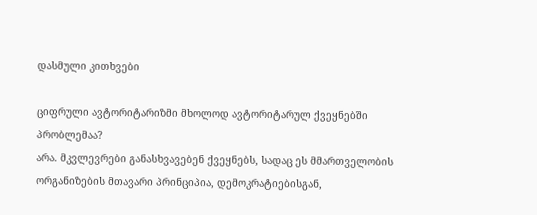დასმული კითხვები

ციფრული ავტორიტარიზმი მხოლოდ ავტორიტარულ ქვეყნებში პრობლემაა?
არა. მკვლევრები განასხვავებენ ქვეყნებს, სადაც ეს მმართველობის ორგანიზების მთავარი პრინციპია, დემოკრატიებისგან,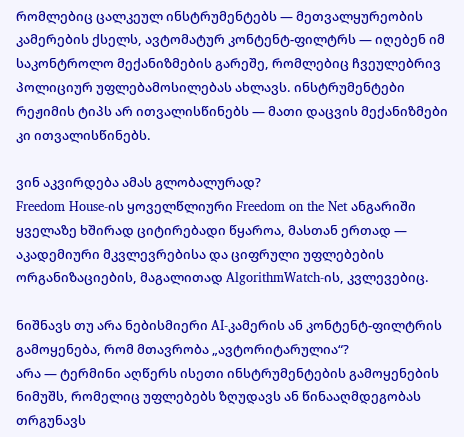რომლებიც ცალკეულ ინსტრუმენტებს — მეთვალყურეობის კამერების ქსელს, ავტომატურ კონტენტ-ფილტრს — იღებენ იმ საკონტროლო მექანიზმების გარეშე, რომლებიც ჩვეულებრივ პოლიციურ უფლებამოსილებას ახლავს. ინსტრუმენტები რეჟიმის ტიპს არ ითვალისწინებს — მათი დაცვის მექანიზმები კი ითვალისწინებს.

ვინ აკვირდება ამას გლობალურად?
Freedom House-ის ყოველწლიური Freedom on the Net ანგარიში ყველაზე ხშირად ციტირებადი წყაროა, მასთან ერთად — აკადემიური მკვლევრებისა და ციფრული უფლებების ორგანიზაციების, მაგალითად AlgorithmWatch-ის, კვლევებიც.

ნიშნავს თუ არა ნებისმიერი AI-კამერის ან კონტენტ-ფილტრის გამოყენება, რომ მთავრობა „ავტორიტარულია“?
არა — ტერმინი აღწერს ისეთი ინსტრუმენტების გამოყენების ნიმუშს, რომელიც უფლებებს ზღუდავს ან წინააღმდეგობას თრგუნავს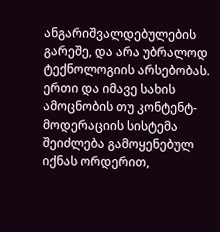ანგარიშვალდებულების გარეშე, და არა უბრალოდ ტექნოლოგიის არსებობას. ერთი და იმავე სახის ამოცნობის თუ კონტენტ-მოდერაციის სისტემა შეიძლება გამოყენებულ იქნას ორდერით,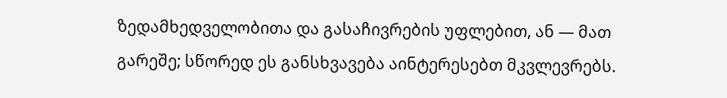ზედამხედველობითა და გასაჩივრების უფლებით, ან — მათ გარეშე; სწორედ ეს განსხვავება აინტერესებთ მკვლევრებს.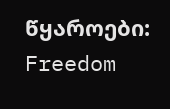წყაროები: Freedom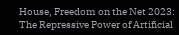House, Freedom on the Net 2023: The Repressive Power of Artificial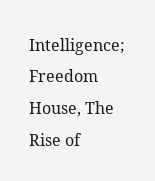Intelligence; Freedom House, The Rise of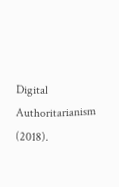Digital Authoritarianism (2018).